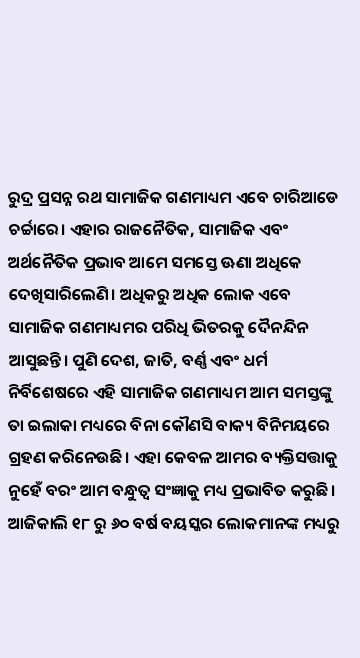ରୁଦ୍ର ପ୍ରସନ୍ନ ରଥ ସାମାଜିକ ଗଣମାଧ୍ୟମ ଏବେ ଚାରିଆଡେ ଚର୍ଚ୍ଚାରେ। ଏହାର ରାଜନୈତିକ, ସାମାଜିକ ଏବଂ ଅର୍ଥନୈତିକ ପ୍ରଭାବ ଆମେ ସମସ୍ତେ ଊଣା ଅଧିକେ ଦେଖିସାରିଲେଣି। ଅଧିକରୁ ଅଧିକ ଲୋକ ଏବେ ସାମାଜିକ ଗଣମାଧ୍ୟମର ପରିଧି ଭିତରକୁ ଦୈନନ୍ଦିନ ଆସୁଛନ୍ତି। ପୁଣି ଦେଶ, ଜାତି, ବର୍ଣ୍ଣ ଏବଂ ଧର୍ମ ନିର୍ବିଶେଷରେ ଏହି ସାମାଜିକ ଗଣମାଧ୍ୟମ ଆମ ସମସ୍ତଙ୍କୁ ତା ଇଲାକା ମଧ୍ୟରେ ବିନା କୌଣସି ବାକ୍ୟ ବିନିମୟରେ ଗ୍ରହଣ କରିନେଉଛି। ଏହା କେବଳ ଆମର ବ୍ୟକ୍ତିସତ୍ତାକୁ ନୁହେଁ ବରଂ ଆମ ବନ୍ଧୁତ୍ୱ ସଂଜ୍ଞାକୁ ମଧ୍ୟ ପ୍ରଭାବିତ କରୁଛି। ଆଜିକାଲି ୧୮ ରୁ ୬୦ ବର୍ଷ ବୟସ୍କର ଲୋକମାନଙ୍କ ମଧ୍ୟରୁ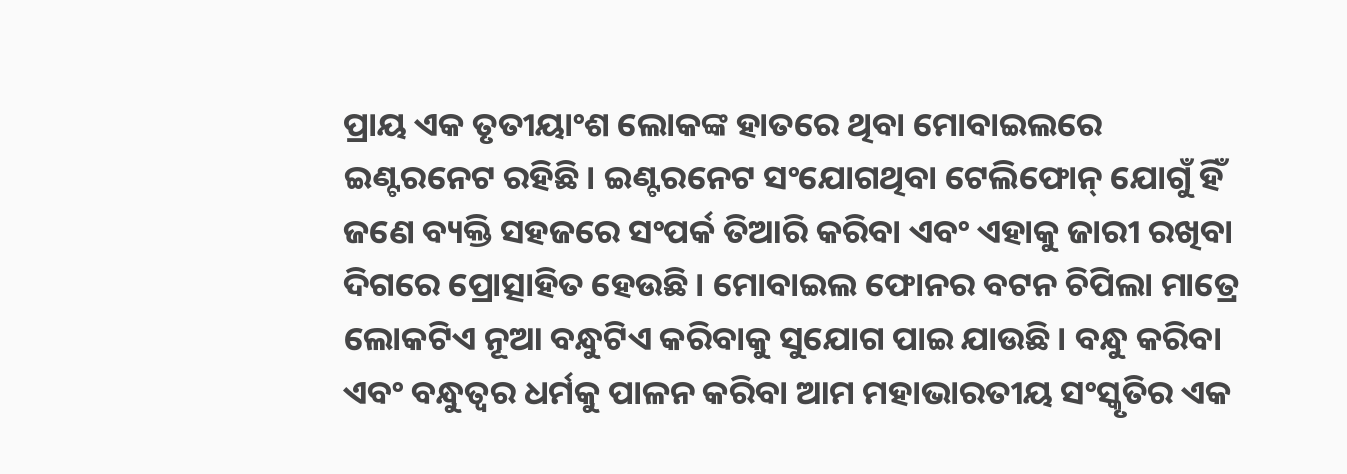ପ୍ରାୟ ଏକ ତୃତୀୟାଂଶ ଲୋକଙ୍କ ହାତରେ ଥିବା ମୋବାଇଲରେ ଇଣ୍ଟରନେଟ ରହିଛି। ଇଣ୍ଟରନେଟ ସଂଯୋଗଥିବା ଟେଲିଫୋନ୍ ଯୋଗୁଁ ହିଁ ଜଣେ ବ୍ୟକ୍ତି ସହଜରେ ସଂପର୍କ ତିଆରି କରିବା ଏବଂ ଏହାକୁ ଜାରୀ ରଖିବା ଦିଗରେ ପ୍ରୋତ୍ସାହିତ ହେଉଛି। ମୋବାଇଲ ଫୋନର ବଟନ ଚିପିଲା ମାତ୍ରେ ଲୋକଟିଏ ନୂଆ ବନ୍ଧୁଟିଏ କରିବାକୁ ସୁଯୋଗ ପାଇ ଯାଉଛି। ବନ୍ଧୁ କରିବା ଏବଂ ବନ୍ଧୁତ୍ୱର ଧର୍ମକୁ ପାଳନ କରିବା ଆମ ମହାଭାରତୀୟ ସଂସ୍କୃତିର ଏକ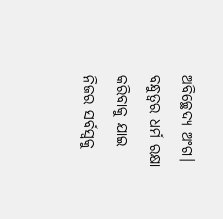ଅବିଚ୍ଛେଦ୍ୟ ଅଂଗ। ବନ୍ଧୁତ୍ୱର ଧର୍ମ ରକ୍ଷା କରିବାକୁ ଯାଇ ନିଜର ସର୍ବସ୍ୱକୁ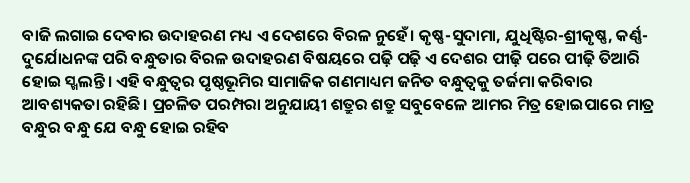ବାଜି ଲଗାଇ ଦେବାର ଉଦାହରଣ ମଧ୍ୟ ଏ ଦେଶରେ ବିରଳ ନୁହେଁ। କୃଷ୍ଣ-ସୁଦାମା, ଯୁଧିଷ୍ଟିର-ଶ୍ରୀକୃଷ୍ଣ, କର୍ଣ୍ଣ-ଦୁର୍ଯୋଧନଙ୍କ ପରି ବନ୍ଧୁତାର ବିରଳ ଉଦାହରଣ ବିଷୟରେ ପଢ଼ି ପଢ଼ି ଏ ଦେଶର ପୀଢ଼ି ପରେ ପୀଢ଼ି ତିଆରି ହୋଇ ସ୍ଖଲନ୍ତି। ଏହି ବନ୍ଧୁତ୍ୱର ପୃଷ୍ଠଭୂମିର ସାମାଜିକ ଗଣମାଧ୍ୟମ ଜନିତ ବନ୍ଧୁତ୍ୱକୁ ତର୍ଜମା କରିବାର ଆବଶ୍ୟକତା ରହିଛି। ପ୍ରଚଳିତ ପରମ୍ପରା ଅନୁଯାୟୀ ଶତ୍ରୁର ଶତ୍ରୁ ସବୁବେଳେ ଆମର ମିତ୍ର ହୋଇପାରେ ମାତ୍ର ବନ୍ଧୁର ବନ୍ଧୁ ଯେ ବନ୍ଧୁ ହୋଇ ରହିବ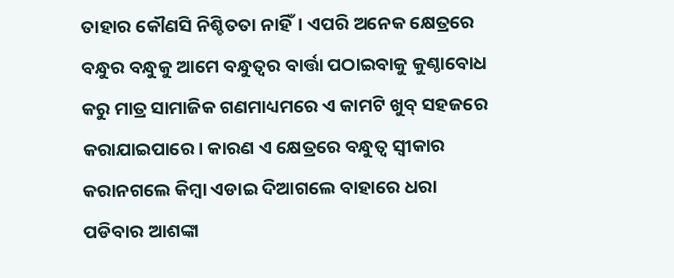ତାହାର କୌଣସି ନିଶ୍ଚିତତା ନାହିଁ। ଏପରି ଅନେକ କ୍ଷେତ୍ରରେ ବନ୍ଧୁର ବନ୍ଧୁକୁ ଆମେ ବନ୍ଧୁତ୍ୱର ବାର୍ତ୍ତା ପଠାଇବାକୁ କୁଣ୍ଠାବୋଧ କରୁ ମାତ୍ର ସାମାଜିକ ଗଣମାଧ୍ୟମରେ ଏ କାମଟି ଖୁବ୍ ସହଜରେ କରାଯାଇପାରେ। କାରଣ ଏ କ୍ଷେତ୍ରରେ ବନ୍ଧୁତ୍ୱ ସ୍ୱୀକାର କରାନଗଲେ କିମ୍ୱା ଏଡାଇ ଦିଆଗଲେ ବାହାରେ ଧରା ପଡିବାର ଆଶଙ୍କା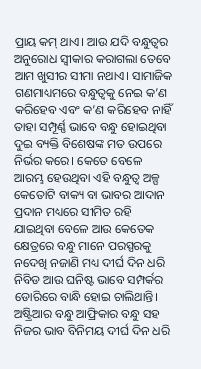ପ୍ରାୟ କମ୍ ଥାଏ। ଆଉ ଯଦି ବନ୍ଧୁତ୍ୱର ଅନୁରୋଧ ସ୍ୱୀକାର କରାଗଲା ତେବେ ଆମ ଖୁସୀର ସୀମା ନଥାଏ। ସାମାଜିକ ଗଣମାଧ୍ୟମରେ ବନ୍ଧୁତ୍ୱକୁ ନେଇ କ’ଣ କରିହେବ ଏବଂ କ’ଣ କରିହେବ ନାହିଁ ତାହା ସମ୍ପୂର୍ଣ୍ଣ ଭାବେ ବନ୍ଧୁ ହୋଇଥିବା ଦୁଇ ବ୍ୟକ୍ତି ବିଶେଷଙ୍କ ମତ ଉପରେ ନିର୍ଭର କରେ। କେତେ ବେଳେ ଆରମ୍ଭ ହେଉଥିବା ଏହି ବନ୍ଧୁତ୍ୱ ଅଳ୍ପ କେତୋଟି ବାକ୍ୟ ବା ଭାବର ଆଦାନ ପ୍ରଦାନ ମଧ୍ୟରେ ସୀମିତ ରହି ଯାଇଥିବା ବେଳେ ଆଉ କେତେକ କ୍ଷେତ୍ରରେ ବନ୍ଧୁ ମାନେ ପରସ୍ପରକୁ ନଦେଖି ନଜାଣି ମଧ୍ୟ ଦୀର୍ଘ ଦିନ ଧରି ନିବିଡ ଆଉ ଘନିଷ୍ଟ ଭାବେ ସମ୍ପର୍କର ଡୋରିରେ ବାନ୍ଧି ହୋଇ ଚାଲିଥାନ୍ତି। ଅଷ୍ଟ୍ରିଆର ବନ୍ଧୁ ଆଫ୍ରିକାର ବନ୍ଧୁ ସହ ନିଜର ଭାବ ବିନିମୟ ଦୀର୍ଘ ଦିନ ଧରି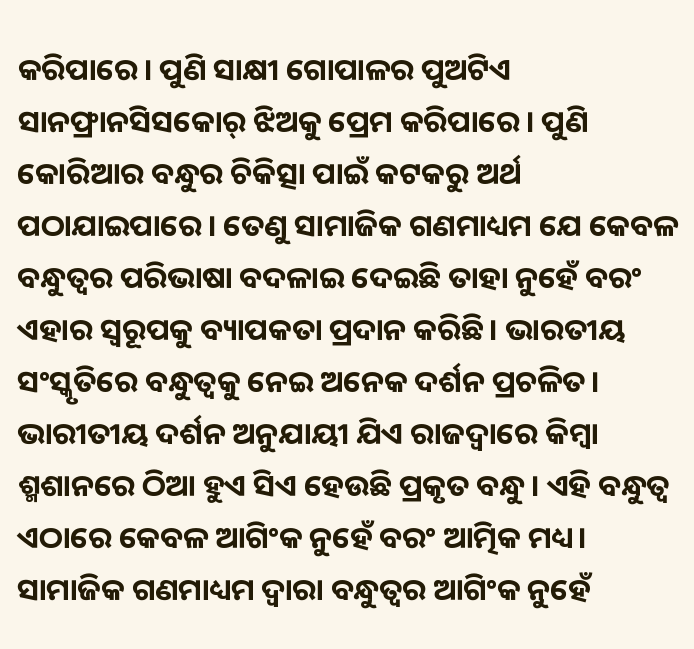କରିପାରେ। ପୁଣି ସାକ୍ଷୀ ଗୋପାଳର ପୁଅଟିଏ ସାନଫ୍ରାନସିସକୋର୍ ଝିଅକୁ ପ୍ରେମ କରିପାରେ। ପୁଣି କୋରିଆର ବନ୍ଧୁର ଚିକିତ୍ସା ପାଇଁ କଟକରୁ ଅର୍ଥ ପଠାଯାଇପାରେ। ତେଣୁ ସାମାଜିକ ଗଣମାଧ୍ୟମ ଯେ କେବଳ ବନ୍ଧୁତ୍ୱର ପରିଭାଷା ବଦଳାଇ ଦେଇଛି ତାହା ନୁହେଁ ବରଂ ଏହାର ସ୍ୱରୂପକୁ ବ୍ୟାପକତା ପ୍ରଦାନ କରିଛି। ଭାରତୀୟ ସଂସ୍କୃତିରେ ବନ୍ଧୁତ୍ୱକୁ ନେଇ ଅନେକ ଦର୍ଶନ ପ୍ରଚଳିତ। ଭାରୀତୀୟ ଦର୍ଶନ ଅନୁଯାୟୀ ଯିଏ ରାଜଦ୍ୱାରେ କିମ୍ୱା ଶ୍ମଶାନରେ ଠିଆ ହୁଏ ସିଏ ହେଉଛି ପ୍ରକୃତ ବନ୍ଧୁ। ଏହି ବନ୍ଧୁତ୍ୱ ଏଠାରେ କେବଳ ଆଗିଂକ ନୁହେଁ ବରଂ ଆତ୍ମିକ ମଧ୍ୟ। ସାମାଜିକ ଗଣମାଧ୍ୟମ ଦ୍ୱାରା ବନ୍ଧୁତ୍ୱର ଆଗିଂକ ନୁହେଁ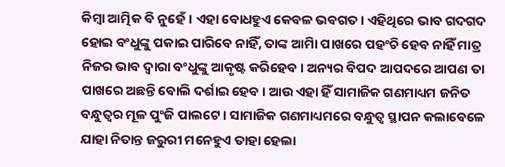କିମ୍ୱା ଆତ୍ମିକ ବି ନୁହେଁ। ଏହା ବୋଧହୁଏ କେବଳ ଭବଗତ। ଏହିଥିରେ ଭାବ ଗଦଗଦ ହୋଇ ବଂଧୁଙ୍କୁ ପକାଇ ପାରିବେ ନାହିଁ, ତାଙ୍କ ଆମିା ପାଖରେ ପହଂଚି ହେବ ନାହିଁ ମାତ୍ର ନିଜର ଭାବ ଦ୍ୱାରା ବଂଧୁଙ୍କୁ ଆକୃଷ୍ଟ କରିହେବ। ଅନ୍ୟର ବିପଦ ଆପଦରେ ଆପଣ ତା ପାଖରେ ଅଛନ୍ତି ବୋଲି ଦର୍ଶାଇ ହେବ। ଆଉ ଏହା ହିଁ ସାମାଜିକ ଗଣମାଧ୍ୟମ ଜନିତ ବନ୍ଧୁତ୍ୱର ମୂଳ ପୁଂଜି ପାଲଟେ। ସାମାଜିକ ଗଣମାଧ୍ୟମରେ ବନ୍ଧୁତ୍ୱ ସ୍ଥାପନ କଲାବେଳେ ଯାହା ନିତାନ୍ତ ଜରୁରୀ ମନେହୁଏ ତାହା ହେଲା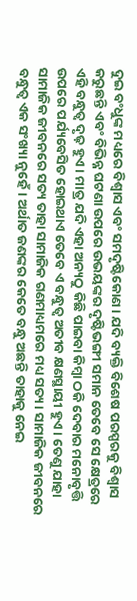ଦୁଇ ବଂଧୁଙ୍କ ମଧ୍ୟରେ ବିଶ୍ୱାସ ଏବଂ ସମଦୃଷ୍ଟିକୋଣ। ଯଦି ବ୍ୟକ୍ତି ବିଶେଷ ପରସ୍ପରକୁ ବିଶ୍ୱାସ କରୁଛନ୍ତି ଏବଂ ବିଭିନ୍ନ ଘଟଣା ଉପରେ ଉଭୟଙ୍କର ଦୃଷ୍ଟିଭଙ୍ଗୀ ସମାନ ତେବେ ସେ କ୍ଷେତ୍ରରେ ଏହି ବନ୍ଧୁତ୍ୱ ଦୃଢ଼ ହୁଏ। ମାତ୍ର ଯଦି ଏହା ଅନ୍ୟଠୁ କିଛି ପାଇବା କିମ୍ୱା ଠକି ଦେବାର ମନୋବୃତ୍ତି ଉପରେ ପର୍ଯ୍ୟବେସିତ ହୋଇଥାଏ ତେବେ ଏ ବନ୍ଧୁତ୍ୱ ଅତୀବ କ୍ଷଣସ୍ଥାୟୀ ହୁଏ। ତେଣୁ ଯାହା ସାମାଜିକ ଜୀବନରେ ସତ୍ୟ ତାହା ସାମାଜିକ ଗଣମାଧ୍ୟମରେ ମଧ୍ୟ ସତ୍ୟ। ସାମାଜିକ ଜୀବନରେ ବନ୍ଧୁତ୍ୱ ଏକ ସଂଖ୍ୟା ନୁହେଁ। ଅର୍ଥାତ ଜଣଙ୍କର କେତେ ବନ୍ଧୁ ଅଛନ୍ତି ତାହାକୁ ନେଇ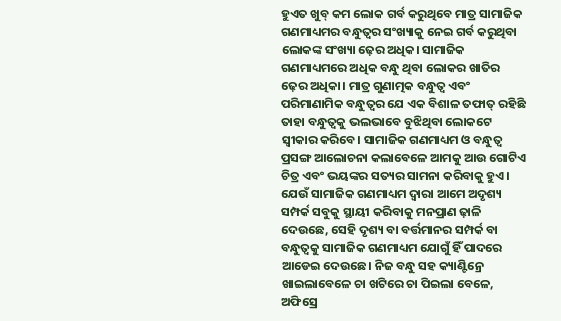ହୁଏତ ଖୁବ୍ କମ ଲୋକ ଗର୍ବ କରୁଥିବେ ମାତ୍ର ସାମାଜିକ ଗଣମାଧ୍ୟମର ବନ୍ଧୁତ୍ବର ସଂଖ୍ୟାକୁ ନେଇ ଗର୍ବ କରୁଥିବା ଲୋକଙ୍କ ସଂଖ୍ୟା ଢ଼େର ଅଧିକ। ସାମାଜିକ ଗଣମାଧ୍ୟମରେ ଅଧିକ ବନ୍ଧୁ ଥିବା ଲୋକର ଖାତିର ଢ଼େର ଅଧିକା। ମାତ୍ର ଗୁଣାତ୍ମକ ବନ୍ଧୁତ୍ୱ ଏବଂ ପରିମାଣାମିକ ବନ୍ଧୁତ୍ୱର ଯେ ଏକ ବିଶାଳ ତଫାତ୍ ରହିଛି ତାହା ବନ୍ଧୁତ୍ୱକୁ ଭଲଭାବେ ବୁଝିଥିବା ଲୋକଟେ ସ୍ୱୀକାର କରିବେ। ସାମାଜିକ ଗଣମାଧ୍ୟମ ଓ ବନ୍ଧୁତ୍ୱ ପ୍ରସଙ୍ଗ ଆଲୋଚନା କଲାବେଳେ ଆମକୁ ଆଉ ଗୋଟିଏ ଚିତ୍ର ଏବଂ ଭୟଙ୍କର ସତ୍ୟର ସାମନା କରିବାକୁ ହୁଏ। ଯେଉଁ ସାମାଜିକ ଗଣମାଧ୍ୟମ ଦ୍ୱାରା ଆମେ ଅଦୃଶ୍ୟ ସମ୍ପର୍କ ସବୁକୁ ସ୍ଥାୟୀ କରିବାକୁ ମନପ୍ରାଣ ଢ଼ାଳି ଦେଉଛେ, ସେହି ଦୃଶ୍ୟ ବା ବର୍ତ୍ତମାନର ସମ୍ପର୍କ ବା ବନ୍ଧୁତ୍ୱକୁ ସାମାଜିକ ଗଣମାଧ୍ୟମ ଯୋଗୁଁ ହିଁ ପାଦରେ ଆଡେଇ ଦେଉଛେ। ନିଜ ବନ୍ଧୁ ସହ କ୍ୟାଣ୍ଟିନ୍ରେ ଖାଇଲାବେଳେ ଚା ଖଟିରେ ଚା ପିଇଲା ବେଳେ, ଅଫିସ୍ରେ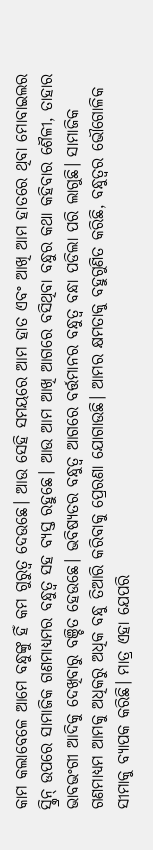କାମ କଲାବେଳେ ଆମେ ବନ୍ଧୁଙ୍କୁ ହିଁ କମ ଗୁରୁତ୍ୱ ଦେଉଛେ। ଆଉ ସେହି ସମୟରେ ଆମ ହାତ ଏବଂ ଆଖି ଆମ ହାତରେ ଥିବା ମୋବାଇଲର ସ୍କ୍ରିନ୍ ଉପରେ ସାମାଜିକ ଗଣମାଧ୍ୟମର ବନ୍ଧୁତ୍ୱ ସହ ବ୍ୟସ୍ତ ରହୁଛେ। ଆଉ ଆମ ଆଖି ଆଗରେ ବସିଥିବା ବନ୍ଧୁର କଥା କହିବାର ଶୈଳୀ, ତାହାର ଭାବଭଂଗୀ ଆଦିକୁ ଦେଖିବାରୁ ବଞ୍ଚିତ ହେଉଛେ। ଭବିଷ୍ୟତର ବନ୍ଧୁତ୍ୱ ଆଗରେ ବର୍ତ୍ତମାନର ବନ୍ଧୁତ୍ୱ ବନ୍ଧା ପଡିଲା ପରି ଲାଗୁଛି। ସାମାଜିକ ଗଣମାଧ୍ୟମ ଆମକୁ ଅଧିକରୁ ଅଧିକ ବନ୍ଧୁ ତିଆରି କରିବାକୁ ପ୍ରେରଣା ଯୋଗାଉଛି। ଆମର କ୍ଷମତାକୁ ବହୁଗୁଣିତ କରିଛି, ବନ୍ଧୁତ୍ୱର ଭୌଗୋଳିକ ସୀମାକୁ ବ୍ୟାପକ କରିଛି। ମାତ୍ର ଏହା ଯେପରି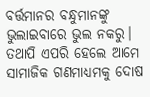ବର୍ତ୍ତମାନର ବନ୍ଧୁମାନଙ୍କୁ ଭୁଲାଇବାରେ ଭୁଲ ନକରୁ। ତଥାପି ଏପରି ହେଲେ ଆମେ ସାମାଜିକ ଗଣମାଧ୍ୟମକୁ ଦୋଷ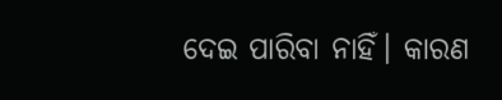ଦେଇ ପାରିବା ନାହିଁ। କାରଣ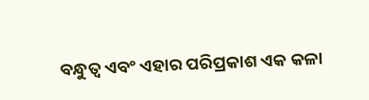ବନ୍ଧୁତ୍ୱ ଏବଂ ଏହାର ପରିପ୍ରକାଶ ଏକ କଳା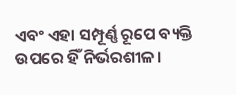ଏବଂ ଏହା ସମ୍ପୂର୍ଣ୍ଣ ରୂପେ ବ୍ୟକ୍ତି ଉପରେ ହିଁ ନିର୍ଭରଶୀଳ।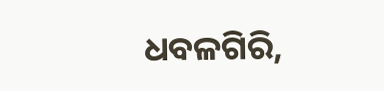ଧବଳଗିରି,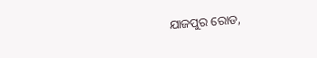ଯାଜପୁର ରୋଡ,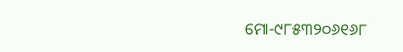ମୋ-୯୮୫୩୨୦୬୧୬୮